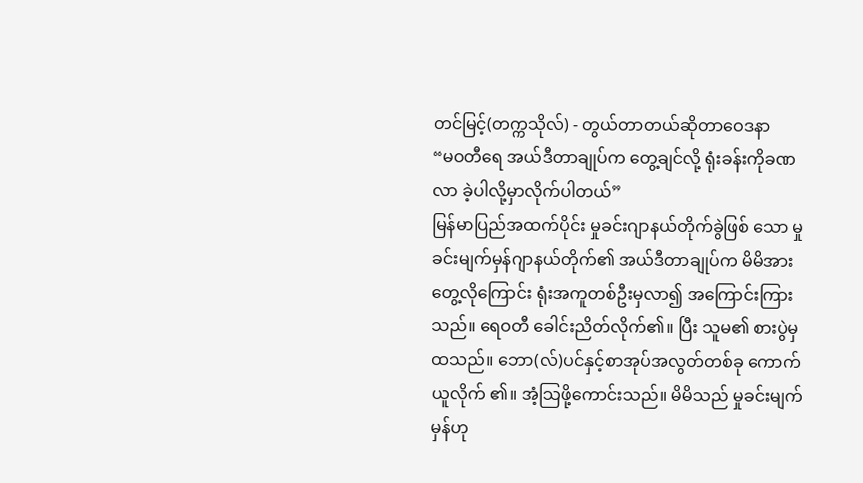တင်မြင့်(တက္ကသိုလ်) - တွယ်တာတယ်ဆိုတာဝေဒနာ
“မဝတီရေ အယ်ဒီတာချုပ်က တွေ့ချင်လို့ ရုံးခန်းကိုခဏလာ ခဲ့ပါလို့မှာလိုက်ပါတယ်”
မြန်မာပြည်အထက်ပိုင်း မှုခင်းဂျာနယ်တိုက်ခွဲဖြစ် သော မှုခင်းမျက်မှန်ဂျာနယ်တိုက်၏ အယ်ဒီတာချုပ်က မိမိအား တွေ့လိုကြောင်း ရုံးအကူတစ်ဦးမှလာ၍ အကြောင်းကြားသည်။ ရေဝတီ ခေါင်းညိတ်လိုက်၏။ ပြီး သူမ၏ စားပွဲမှ ထသည်။ ဘော(လ်)ပင်နှင့်စာအုပ်အလွတ်တစ်ခု ကောက်ယူလိုက် ၏။ အံ့သြဖို့ကောင်းသည်။ မိမိသည် မှုခင်းမျက်မှန်ဟု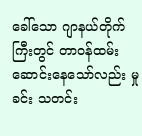ခေါ်သော ဂျာနယ်တိုက်ကြီးတွင် တာဝန်ထမ်းဆောင်းနေသော်လည်း မှုခင်း သတင်း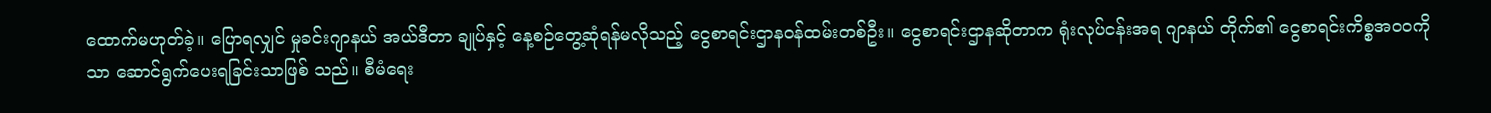ထောက်မဟုတ်ခဲ့။ ပြောရလျှင် မှုခင်းဂျာနယ် အယ်ဒီတာ ချုပ်နှင့် နေ့စဉ်တွေ့ဆုံရန်မလိုသည့် ငွေစာရင်းဌာနဝန်ထမ်းတစ်ဦး။ ငွေစာရင်းဌာနဆိုတာက ရုံးလုပ်ငန်းအရ ဂျာနယ် တိုက်၏ ငွေစာရင်းကိစ္စအဝဝကိုသာ ဆောင်ရွက်ပေးရခြင်းသာဖြစ် သည်။ စီမံရေး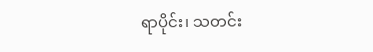ရာပိုင်း၊ သတင်း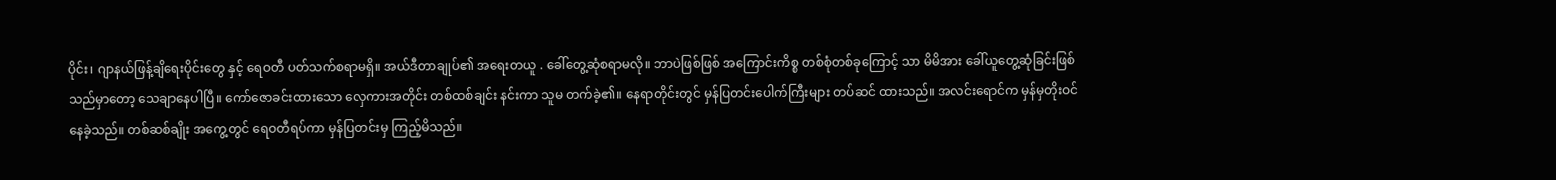ပိုင်း၊ ဂျာနယ်ဖြန့်ချိရေးပိုင်းတွေ နှင့် ရေဝတီ ပတ်သက်စရာမရှိ။ အယ်ဒီတာချုပ်၏ အရေးတယူ . ခေါ်တွေ့ဆုံစရာမလို။ ဘာပဲဖြစ်ဖြစ် အကြောင်းကိစ္စ တစ်စုံတစ်ခုကြောင့် သာ မိမိအား ခေါ်ယူတွေ့ဆုံခြင်းဖြစ်သည်မှာတော့ သေချာနေပါပြီ။ ကော်ဇောခင်းထားသော လှေကားအတိုင်း တစ်ထစ်ချင်း နင်းကာ သူမ တက်ခဲ့၏။ နေရာတိုင်းတွင် မှန်ပြတင်းပေါက်ကြီးများ တပ်ဆင် ထားသည်။ အလင်းရောင်က မှန်မှတိုးဝင်နေခဲ့သည်။ တစ်ဆစ်ချိုး အကွေ့တွင် ရေဝတီရပ်ကာ မှန်ပြတင်းမှ ကြည့်မိသည်။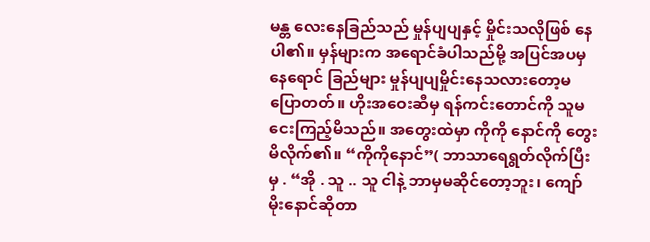မန္တ လေးနေခြည်သည် မှုန်ပျပျနှင့် မှိုင်းသလိုဖြစ် နေပါ၏။ မှန်များက အရောင်ခံပါသည်မို့ အပြင်အပမှ နေရောင် ခြည်များ မှုန်ပျပျမှိုင်းနေသလားတော့မပြောတတ်။ ဟိုးအဝေးဆီမှ ရန်ကင်းတောင်ကို သူမ ငေးကြည့်မိသည်။ အတွေးထဲမှာ ကိုကို နောင်ကို တွေးမိလိုက်၏။ “ကိုကိုနောင်”( ဘာသာရေရွတ်လိုက်ပြီးမှ . “အို . သူ .. သူ ငါနဲ့ ဘာမှမဆိုင်တော့ဘူး၊ ကျော်မိုးနောင်ဆိုတာ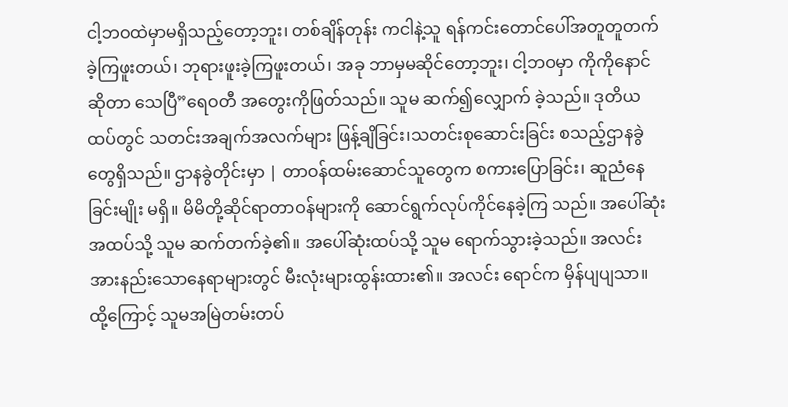ငါ့ဘဝထဲမှာမရှိသည့်တော့ဘူး၊ တစ်ချိန်တုန်း ကငါနဲ့သူ ရန်ကင်းတောင်ပေါ်အတူတူတက်ခဲ့ကြဖူးတယ်၊ ဘုရားဖူးခဲ့ကြဖူးတယ်၊ အခု ဘာမှမဆိုင်တော့ဘူး၊ ငါ့ဘဝမှာ ကိုကိုနောင်ဆိုတာ သေပြီ”ရေဝတီ အတွေးကိုဖြတ်သည်။ သူမ ဆက်၍လျှောက် ခဲ့သည်။ ဒုတိယထပ်တွင် သတင်းအချက်အလက်များ ဖြန့်ချိခြင်း၊သတင်းစုဆောင်းခြင်း စသည့်ဌာနခွဲတွေရှိသည်။ ဌာနခွဲတိုင်းမှာ | တာဝန်ထမ်းဆောင်သူတွေက စကားပြောခြင်း၊ ဆူညံနေခြင်းမျိုး မရှိ။ မိမိတို့ဆိုင်ရာတာဝန်များကို ဆောင်ရွက်လုပ်ကိုင်နေခဲ့ကြ သည်။ အပေါ်ဆုံးအထပ်သို့ သူမ ဆက်တက်ခဲ့၏။ အပေါ်ဆုံးထပ်သို့ သူမ ရောက်သွားခဲ့သည်။ အလင်း အားနည်းသောနေရာများတွင် မီးလုံးများထွန်းထား၏။ အလင်း ရောင်က မှိန်ပျပျသာ။ ထို့ကြောင့် သူမအမြဲတမ်းတပ်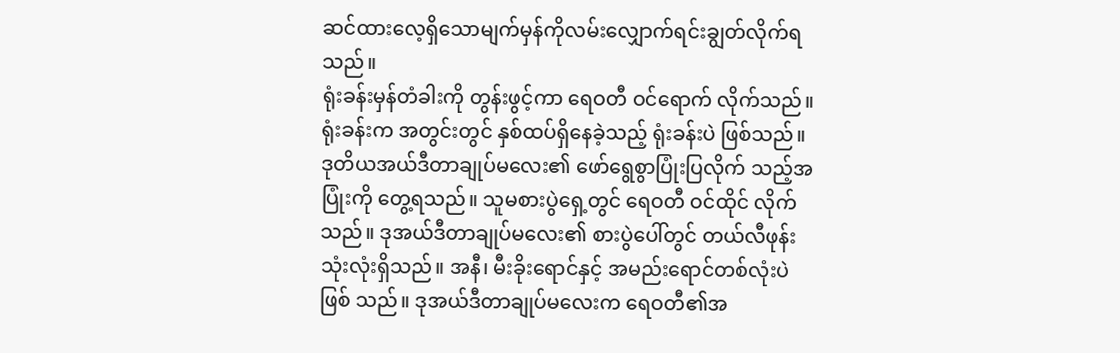ဆင်ထားလေ့ရှိသောမျက်မှန်ကိုလမ်းလျှောက်ရင်းချွတ်လိုက်ရသည်။
ရုံးခန်းမှန်တံခါးကို တွန်းဖွင့်ကာ ရေဝတီ ဝင်ရောက် လိုက်သည်။ ရုံးခန်းက အတွင်းတွင် နှစ်ထပ်ရှိနေခဲ့သည့် ရုံးခန်းပဲ ဖြစ်သည်။ ဒုတိယအယ်ဒီတာချုပ်မလေး၏ ဖော်ရွေစွာပြုံးပြလိုက် သည့်အပြုံးကို တွေ့ရသည်။ သူမစားပွဲရှေ့တွင် ရေဝတီ ဝင်ထိုင် လိုက်သည်။ ဒုအယ်ဒီတာချုပ်မလေး၏ စားပွဲပေါ်တွင် တယ်လီဖုန်း သုံးလုံးရှိသည်။ အနီ၊ မီးခိုးရောင်နှင့် အမည်းရောင်တစ်လုံးပဲဖြစ် သည်။ ဒုအယ်ဒီတာချုပ်မလေးက ရေဝတီ၏အ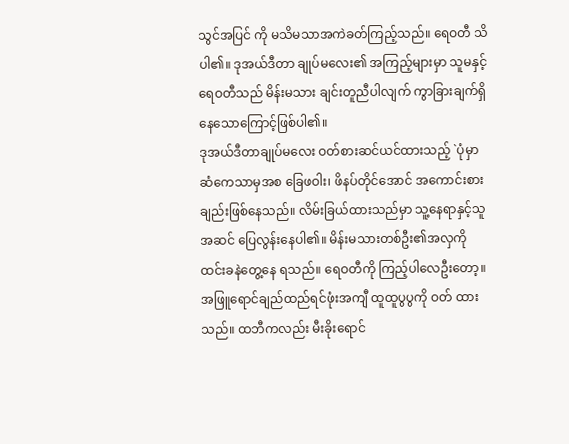သွင်အပြင် ကို မသိမသာအကဲခတ်ကြည့်သည်။ ရေဝတီ သိပါ၏။ ဒုအယ်ဒီတာ ချုပ်မလေး၏ အကြည့်များမှာ သူမနှင့် ရေဝတီသည် မိန်းမသား ချင်းတူညီပါလျက် ကွာခြားချက်ရှိနေသောကြောင့်ဖြစ်ပါ၏။
ဒုအယ်ဒီတာချုပ်မလေး ဝတ်စားဆင်ယင်ထားသည့် `ပုံမှာ ဆံကေသာမှအစ ခြေဖဝါး၊ ဖိနပ်တိုင်အောင် အကောင်းစား ချည်းဖြစ်နေသည်။ လိမ်းခြယ်ထားသည်မှာ သူ့နေရာနှင့်သူ အဆင် ပြေလွန်းနေပါ၏။ မိန်းမသားတစ်ဦး၏အလှကို ထင်းခနဲတွေ့နေ ရသည်။ ရေဝတီကို ကြည့်ပါလေဦးတော့။
အဖြူရောင်ချည်ထည်ရင်ဖုံးအကျီ ထူထူပွပွကို ဝတ် ထားသည်။ ထဘီကလည်း မီးခိုးရောင်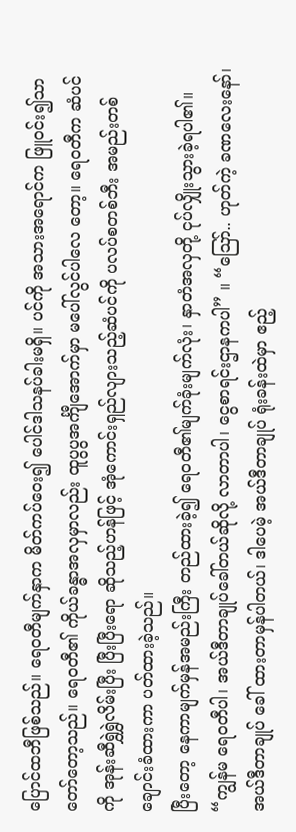ပြောင်ထဘီဖြစ်သည်။ ရေဝတီမျက်နှာက မိတ်ကပ်ဝေး၍ ပေါင်ဒါသနပ်ခါးမရှိ။ ပင်ကို အသားအရောင်က ဖြူဝင်း၍သာတော်တော့သည်။ ရေဝတီ၏ ကိုယ်ခန္ဓာအလှမှာလည်း ထူပွပွအင်္ကျီအောက်မှာ မပေါ်လွင်ပါလေ တော့။ ရေဝတီက ဆံပင်ကို အုန်းဆီရွှဲရွှဲလိမ်းပြီး ပြီးပြီးရော ဆိုသည့်ဟန်ဖြင့် အုံကောင်းရှည်လျားသည့်ဆံပင်ကို ပလပ်စတစ်ဘီး အမည်းတစ်ချောင်းခံထားကာ ပတ်ထားခဲ့သည်။
ပြီးတော့ နေကာမျက်မှန်အမည်းကြီး တည်ထားခဲ့၍ ရေဝတီ၏မျက်ခုံးမျက်လုံး၊ နှာတံအလှတို့ ငုပ်လျှိုးသွားခဲ့ရပါ၏။ “ကျွန်မ ရေဝတီပါ၊ အယ်ဒီတာချုပ်ခေါ်တယ်ဆိုလို့ လာတာပါ၊ ငွေစာရင်းဌာနကပါ” ။ “ဪ.. ဟုတ်ကဲ့ ခဏလေးနော်၊ အယ်ဒီတာချုပ် ခေါ် ထားတာမှန်ပါတယ်၊ ဒါပေမဲ့ အယ်ဒီတာချုပ် ရုံးခန်းထဲမှာ ဧည့်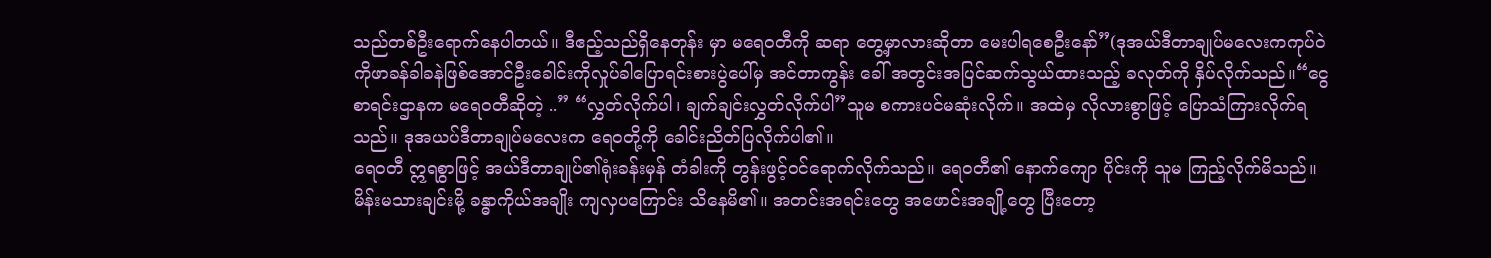သည်တစ်ဦးရောက်နေပါတယ်။ ဒီဧည့်သည်ရှိနေတုန်း မှာ မရေဝတီကို ဆရာ တွေ့မှာလားဆိုတာ မေးပါရစေဦးနော်”(ဒုအယ်ဒီတာချုပ်မလေးကကုပ်ဝဲကိုဖာခန်ခါခနဲဖြစ်အောင်ဦးခေါင်းကိုလှုပ်ခါပြောရင်းစားပွဲပေါ်မှ အင်တာကွန်း ခေါ် အတွင်းအပြင်ဆက်သွယ်ထားသည့် ခလုတ်ကို နှိပ်လိုက်သည်။“ငွေစာရင်းဌာနက မရေဝတီဆိုတဲ့ ..” “လွှတ်လိုက်ပါ၊ ချက်ချင်းလွှတ်လိုက်ပါ”သူမ စကားပင်မဆုံးလိုက်။ အထဲမှ လိုလားစွာဖြင့် ပြောသံကြားလိုက်ရသည်။ ဒုအယပ်ဒီတာချုပ်မလေးက ရေဝတို့ကို ခေါင်းညိတ်ပြလိုက်ပါ၏။
ရေဝတီ ဣရစွာဖြင့် အယ်ဒီတာချုပ်၏ရုံးခန်းမှန် တံခါးကို တွန်းဖွင့်ဝင်ရောက်လိုက်သည်။ ရေဝတီ၏ နောက်ကျော ပိုင်းကို သူမ ကြည့်လိုက်မိသည်။ မိန်းမသားချင်းမို့ ခန္ဓာကိုယ်အချိုး ကျလှပကြောင်း သိနေမိ၏။ အတင်းအရင်းတွေ အဖောင်းအချို့တွေ ပြီးတော့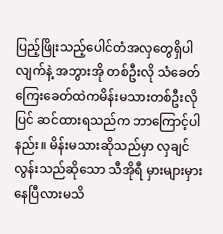ပြည့်ဖြိုးသည့်ပေါင်တံအလှတွေရှိပါလျက်နဲ့ အဘွားအို တစ်ဦးလို သံခေတ် ကြေးခေတ်ထဲကမိန်းမသားတစ်ဦးလို ပြင် ဆင်ထားရသည်က ဘာကြောင့်ပါနည်း။ မိန်းမသားဆိုသည်မှာ လှချင်လွန်းသည်ဆိုသော သီအိုရီ မှားများမှားနေပြီလားမသိ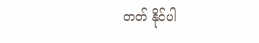တတ် နိုင်ပါ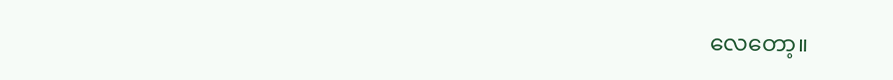လေတော့။